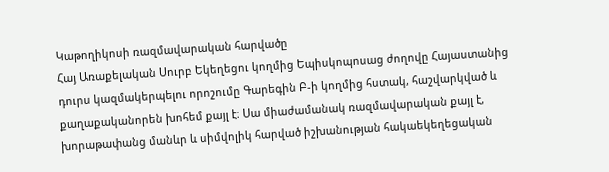Կաթողիկոսի ռազմավարական հարվածը
Հայ Առաքելական Սուրբ Եկեղեցու կողմից Եպիսկոպոսաց ժողովը Հայաստանից դուրս կազմակերպելու որոշումը Գարեգին Բ-ի կողմից հստակ, հաշվարկված և քաղաքականորեն խոհեմ քայլ է։ Սա միաժամանակ ռազմավարական քայլ է, խորաթափանց մանևր և սիմվոլիկ հարված իշխանության հակաեկեղեցական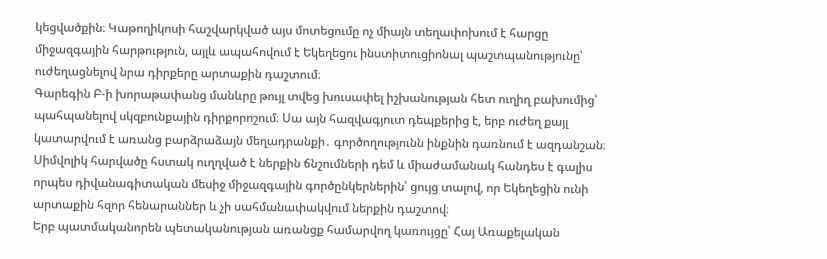կեցվածքին։ Կաթողիկոսի հաշվարկված այս մոտեցումը ոչ միայն տեղափոխում է հարցը միջազգային հարթություն, այլև ապահովում է Եկեղեցու ինստիտուցիոնալ պաշտպանությունը՝ ուժեղացնելով նրա դիրքերը արտաքին դաշտում։
Գարեգին Բ-ի խորաթափանց մանևրը թույլ տվեց խուսափել իշխանության հետ ուղիղ բախումից՝ պահպանելով սկզբունքային դիրքորոշում։ Սա այն հազվագյուտ դեպքերից է, երբ ուժեղ քայլ կատարվում է առանց բարձրաձայն մեղադրանքի․ գործողությունն ինքնին դառնում է ազդանշան։ Սիմվոլիկ հարվածը հստակ ուղղված է ներքին ճնշումների դեմ և միաժամանակ հանդես է գալիս որպես դիվանագիտական մեսիջ միջազգային գործընկերներին՝ ցույց տալով, որ Եկեղեցին ունի արտաքին հզոր հենարաններ և չի սահմանափակվում ներքին դաշտով։
Երբ պատմականորեն պետականության առանցք համարվող կառույցը՝ Հայ Առաքելական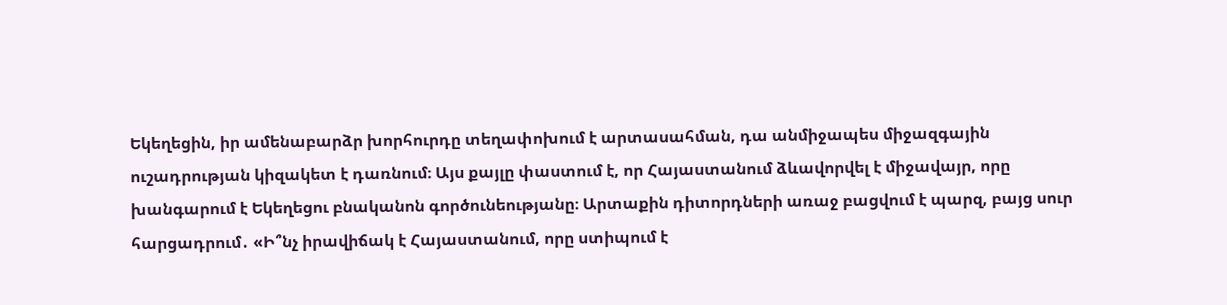Եկեղեցին, իր ամենաբարձր խորհուրդը տեղափոխում է արտասահման, դա անմիջապես միջազգային ուշադրության կիզակետ է դառնում։ Այս քայլը փաստում է, որ Հայաստանում ձևավորվել է միջավայր, որը խանգարում է Եկեղեցու բնականոն գործունեությանը։ Արտաքին դիտորդների առաջ բացվում է պարզ, բայց սուր հարցադրում․ «Ի՞նչ իրավիճակ է Հայաստանում, որը ստիպում է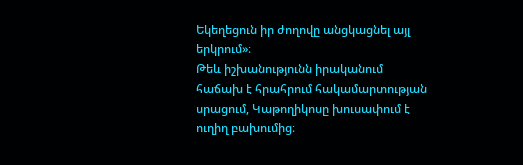Եկեղեցուն իր ժողովը անցկացնել այլ երկրում»։
Թեև իշխանությունն իրականում հաճախ է հրահրում հակամարտության սրացում, Կաթողիկոսը խուսափում է ուղիղ բախումից։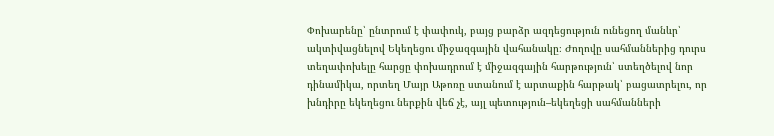Փոխարենը՝ ընտրում է փափուկ, բայց բարձր ազդեցություն ունեցող մանևր՝ ակտիվացնելով Եկեղեցու միջազգային վահանակը։ Ժողովը սահմաններից դուրս տեղափոխելը հարցը փոխադրում է միջազգային հարթություն՝ ստեղծելով նոր դինամիկա, որտեղ Մայր Աթոռը ստանում է արտաքին հարթակ՝ բացատրելու, որ խնդիրը եկեղեցու ներքին վեճ չէ, այլ պետություն–եկեղեցի սահմանների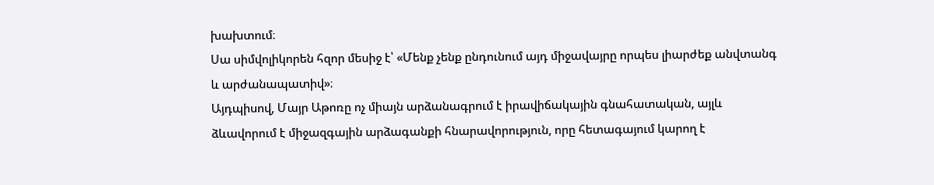խախտում։
Սա սիմվոլիկորեն հզոր մեսիջ է՝ «Մենք չենք ընդունում այդ միջավայրը որպես լիարժեք անվտանգ և արժանապատիվ»։
Այդպիսով, Մայր Աթոռը ոչ միայն արձանագրում է իրավիճակային գնահատական, այլև ձևավորում է միջազգային արձագանքի հնարավորություն, որը հետագայում կարող է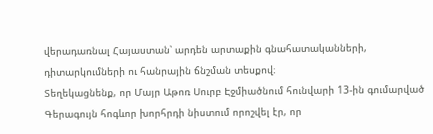վերադառնալ Հայաստան՝ արդեն արտաքին գնահատականների, դիտարկումների ու հանրային ճնշման տեսքով։
Տեղեկացնենք, որ Մայր Աթոռ Սուրբ Էջմիածնում հունվարի 13-ին գումարված Գերագույն հոգևոր խորհրդի նիստում որոշվել էր, որ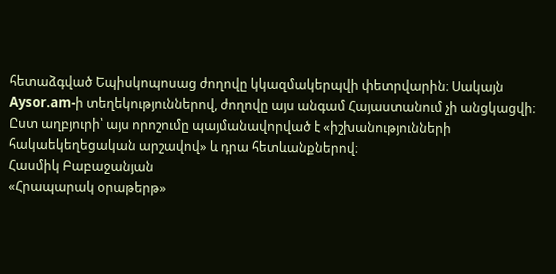հետաձգված Եպիսկոպոսաց ժողովը կկազմակերպվի փետրվարին։ Սակայն Aysor.am-ի տեղեկություններով, ժողովը այս անգամ Հայաստանում չի անցկացվի։ Ըստ աղբյուրի՝ այս որոշումը պայմանավորված է «իշխանությունների հակաեկեղեցական արշավով» և դրա հետևանքներով։
Հասմիկ Բաբաջանյան
«Հրապարակ օրաթերթ»